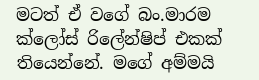මටත් ඒ වගේ බං.මාරම ක්ලෝස් රිලේන්ෂිප් එකක් තියෙන්නේ. මගේ අම්මයි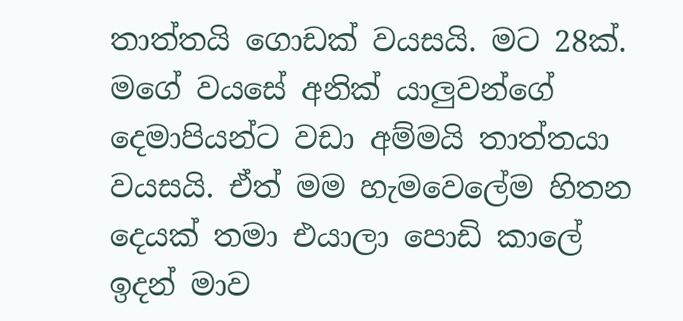තාත්තයි ගොඩක් වයසයි. මට 28ක්. මගේ වයසේ අනික් යාලුවන්ගේ දෙමාපියන්ට වඩා අම්මයි තාත්තයා වයසයි. ඒත් මම හැමවෙලේම හිතන දෙයක් තමා එයාලා පොඩි කාලේ ඉදන් මාව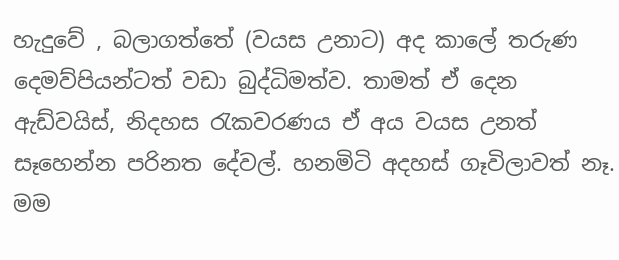හැදුවේ , බලාගත්තේ (වයස උනාට) අද කාලේ තරුණ දෙමව්පියන්ටත් වඩා බුද්ධිමත්ව. තාමත් ඒ දෙන ඇඩ්වයිස්, නිදහස රැකවරණය ඒ අය වයස උනත් සෑහෙන්න පරිනත දේවල්. හනමිටි අදහස් ගෑවිලාවත් නෑ. මම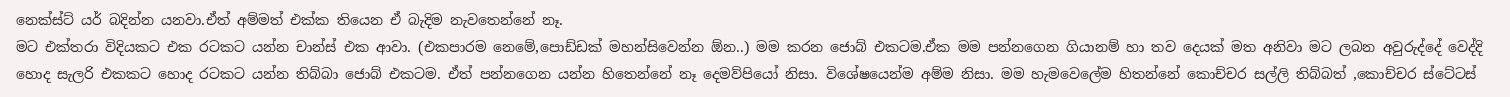නෙක්ස්ට් යර් බදින්න යනවා.ඒත් අම්මත් එක්ක තියෙන ඒ බැදිම නැවතෙන්නේ නෑ.
මට එක්තරා විදියකට එක රටකට යන්න චාන්ස් එක ආවා. (එකපාරම නෙමේ,පොඩ්ඩක් මහන්සිවෙන්න ඕන..) මම කරන ජොබ් එකටම.ඒක මම පන්නගෙන ගියානම් හා තව දෙයක් මත අනිවා මට ලබන අවුරුද්දේ වෙද්දි හොද සැලරි එකකට හොද රටකට යන්න තිබ්බා ජොබ් එකටම. ඒත් පන්නගෙන යන්න හිතෙන්නේ නෑ දෙමව්පියෝ නිසා. විශේෂයෙන්ම අම්ම නිසා. මම හැමවෙලේම හිතන්නේ කොච්චර සල්ලි තිබ්බත් ,කොච්චර ස්ටේටස්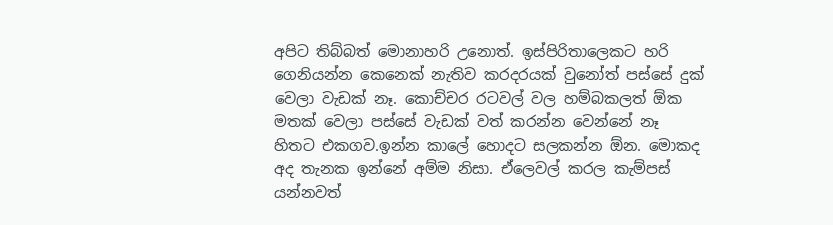අපිට තිබ්බත් මොනාහරි උනොත්. ඉස්පිරිතාලෙකට හරි ගෙනියන්න කෙනෙක් නැතිව කරදරයක් වුනෝත් පස්සේ දුක් වෙලා වැඩක් නෑ. කොච්චර රටවල් වල හම්බකලත් ඕක මතක් වෙලා පස්සේ වැඩක් වත් කරන්න වෙන්නේ නෑ හිතට එකගව.ඉන්න කාලේ හොදට සලකන්න ඕන. මොකද අද තැනක ඉන්නේ අම්ම නිසා. ඒලෙවල් කරල කැම්පස් යන්නවත්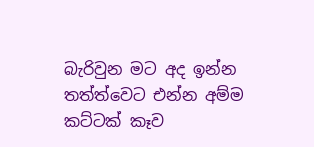බැරිවුන මට අද ඉන්න තත්ත්වෙට එන්න අම්ම කට්ටක් කෑව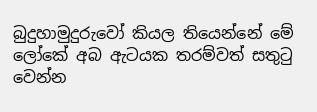බුදුහාමුදුරුවෝ කියල තියෙන්නේ මේ ලෝකේ අබ ඇටයක තරම්වත් සතුටු වෙන්න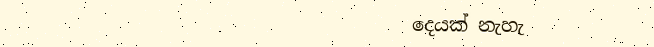දෙයක් නැහැ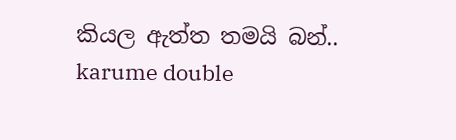කියල ඇත්ත තමයි බන්..
karume double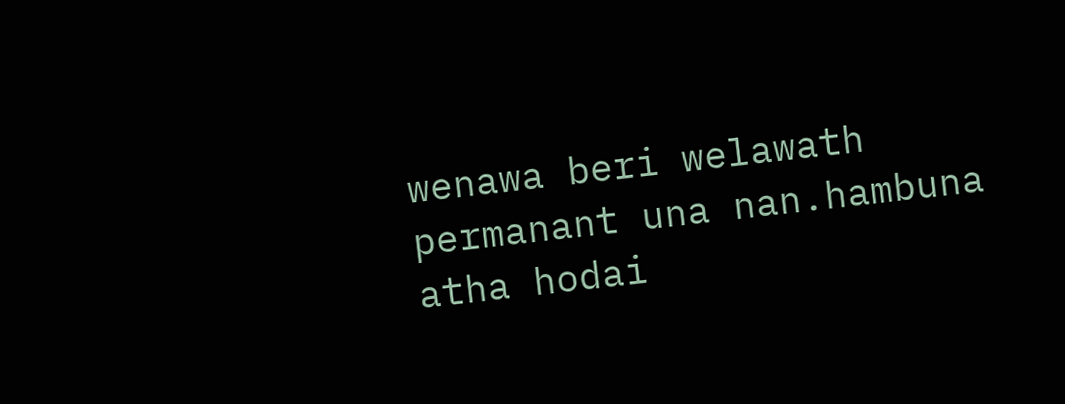wenawa beri welawath permanant una nan.hambuna atha hodai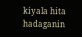kiyala hita hadaganin